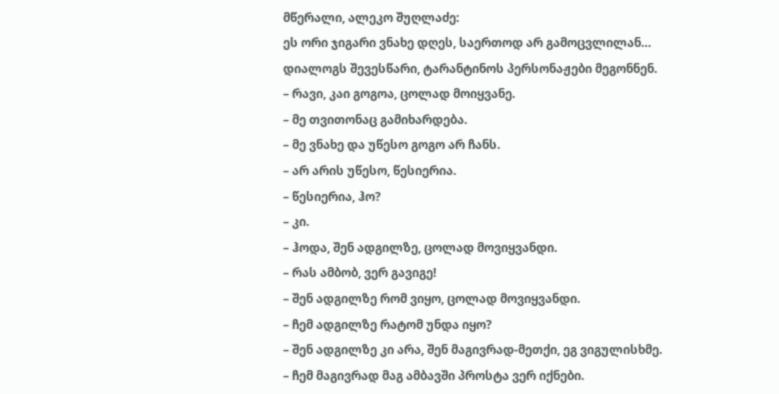მწერალი, ალეკო შუღლაძე:
ეს ორი ჯიგარი ვნახე დღეს, საერთოდ არ გამოცვლილან…
დიალოგს შევესწარი, ტარანტინოს პერსონაჟები მეგონნენ.
– რავი, კაი გოგოა, ცოლად მოიყვანე.
– მე თვითონაც გამიხარდება.
– მე ვნახე და უწესო გოგო არ ჩანს.
– არ არის უწესო, წესიერია.
– წესიერია, ჰო?
– კი.
– ჰოდა, შენ ადგილზე, ცოლად მოვიყვანდი.
– რას ამბობ, ვერ გავიგე!
– შენ ადგილზე რომ ვიყო, ცოლად მოვიყვანდი.
– ჩემ ადგილზე რატომ უნდა იყო?
– შენ ადგილზე კი არა, შენ მაგივრად-მეთქი, ეგ ვიგულისხმე.
– ჩემ მაგივრად მაგ ამბავში პროსტა ვერ იქნები.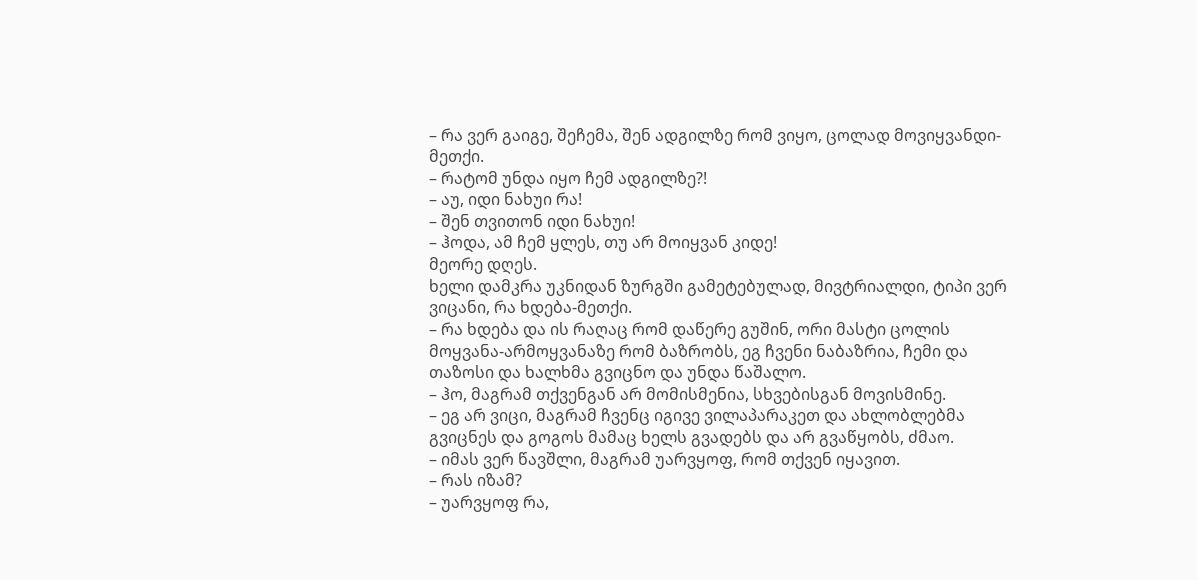– რა ვერ გაიგე, შეჩემა, შენ ადგილზე რომ ვიყო, ცოლად მოვიყვანდი-მეთქი.
– რატომ უნდა იყო ჩემ ადგილზე?!
– აუ, იდი ნახუი რა!
– შენ თვითონ იდი ნახუი!
– ჰოდა, ამ ჩემ ყლეს, თუ არ მოიყვან კიდე!
მეორე დღეს.
ხელი დამკრა უკნიდან ზურგში გამეტებულად, მივტრიალდი, ტიპი ვერ ვიცანი, რა ხდება-მეთქი.
– რა ხდება და ის რაღაც რომ დაწერე გუშინ, ორი მასტი ცოლის მოყვანა-არმოყვანაზე რომ ბაზრობს, ეგ ჩვენი ნაბაზრია, ჩემი და თაზოსი და ხალხმა გვიცნო და უნდა წაშალო.
– ჰო, მაგრამ თქვენგან არ მომისმენია, სხვებისგან მოვისმინე.
– ეგ არ ვიცი, მაგრამ ჩვენც იგივე ვილაპარაკეთ და ახლობლებმა გვიცნეს და გოგოს მამაც ხელს გვადებს და არ გვაწყობს, ძმაო.
– იმას ვერ წავშლი, მაგრამ უარვყოფ, რომ თქვენ იყავით.
– რას იზამ?
– უარვყოფ რა,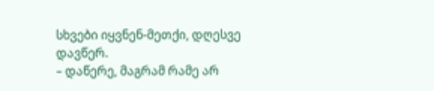სხვები იყვნენ-მეთქი, დღესვე დავწერ.
– დაწერე, მაგრამ რამე არ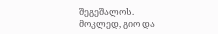შეგეშალოს.
მოკლედ, გიო და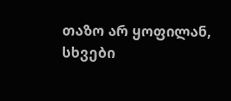თაზო არ ყოფილან, სხვები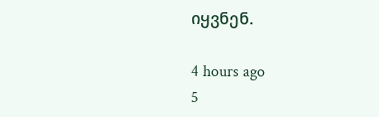იყვნენ.

4 hours ago
5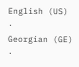English (US) ·
Georgian (GE) ·